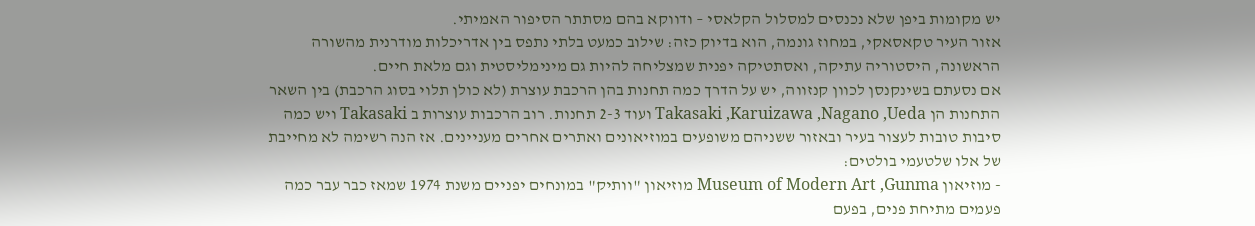יש מקומות ביפן שלא נכנסים למסלול הקלאסי – ודווקא בהם מסתתר הסיפור האמיתי.
אזור העיר טקאסאקי, במחוז גונמה, הוא בדיוק כזה: שילוב כמעט בלתי נתפס בין אדריכלות מודרנית מהשורה הראשונה, היסטוריה עתיקה, ואסתטיקה יפנית שמצליחה להיות גם מינימליסטית וגם מלאת חיים.
אם נסעתם בשינקנסן לכוון קנזווה, יש על הדרך כמה תחנות בהן הרכבת עוצרת (לא כולן תלוי בסוג הרכבת) בין השאר התחנות הן Takasaki ,Karuizawa ,Nagano ,Ueda ועוד 2-3 תחנות. רוב הרכבות עוצרות ב Takasaki ויש כמה סיבות טובות לעצור בעיר ובאזור ששניהם משופעים במוזיאונים ואתרים אחרים מעניינים. אז הנה רשימה לא מחייבת של אלו שלטעמי בולטים:
- מוזיאון Museum of Modern Art ,Gunma מוזיאון "וותיק" במונחים יפניים משנת 1974 שמאז כבר עבר כמה פעמים מתיחת פנים, בפעם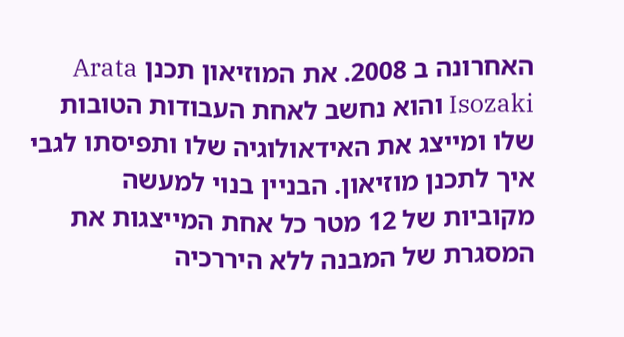האחרונה ב 2008. את המוזיאון תכנן Arata Isozaki והוא נחשב לאחת העבודות הטובות שלו ומייצג את האידאולוגיה שלו ותפיסתו לגבי איך לתכנן מוזיאון. הבניין בנוי למעשה מקוביות של 12 מטר כל אחת המייצגות את המסגרת של המבנה ללא היררכיה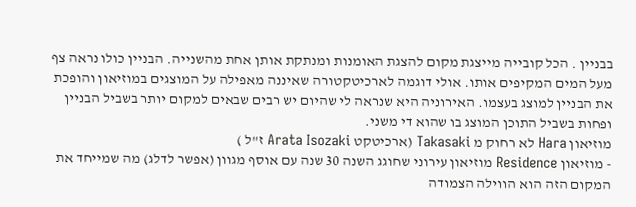בבניין . הכל קובייה מייצגת מקום להצגת האומנות ומנתקת אותן אחת מהשנייה. הבניין כולו נראה צף מעל המים המקיפים אותו. אולי דוגמה לארכיטקטורה שאיננה מאפילה על המוצגים במוזיאון והופכת את הבניין למוצג בעצמו. האירוניה היא שנראה לי שהיום יש רבים שבאים למקום יותר בשביל הבניין ופחות בשביל התוכן המוצג בו שהוא די משני.
מוזיאון Hara לא רחוק מ Takasaki (ארכיטקט Arata Isozaki ז"ל )
- מוזיאון Residence מוזיאון עירוני שחוגג השנה 30 שנה עם אוסף מגוון (אפשר לדלג) מה שמייחד את המקום הזה הוא הווילה הצמודה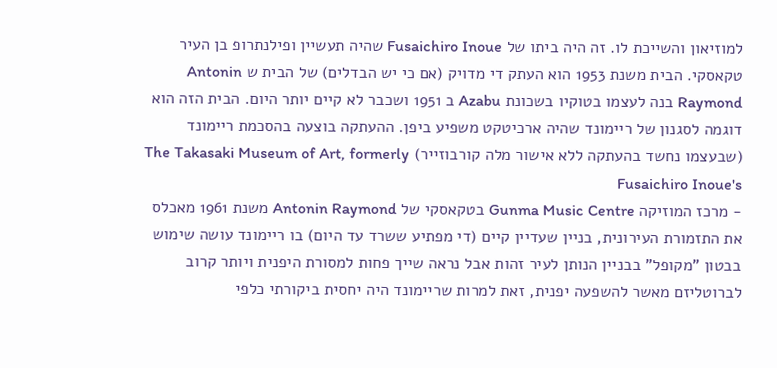למוזיאון והשייכת לו. זה היה ביתו של Fusaichiro Inoue שהיה תעשיין ופילנתרופ בן העיר טקאסקי. הבית משנת 1953 הוא העתק די מדויק (אם כי יש הבדלים) של הבית ש Antonin Raymond בנה לעצמו בטוקיו בשכונת Azabu ב 1951 ושכבר לא קיים יותר היום. הבית הזה הוא דוגמה לסגנון של ריימונד שהיה ארכיטקט משפיע ביפן. ההעתקה בוצעה בהסכמת ריימונד (שבעצמו נחשד בהעתקה ללא אישור מלה קורבוזייר) The Takasaki Museum of Art, formerly Fusaichiro Inoue's
- מרכז המוזיקה Gunma Music Centre בטקאסקי של Antonin Raymond משנת 1961 מאכלס את התזמורת העירונית, בניין שעדיין קיים (די מפתיע ששרד עד היום) בו ריימונד עושה שימוש בבטון "מקופל" בבניין הנותן לעיר זהות אבל נראה שייך פחות למסורת היפנית ויותר קרוב לברוטליזם מאשר להשפעה יפנית, זאת למרות שריימונד היה יחסית ביקורתי כלפי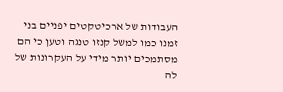העבודות של ארכיטקטים יפניים בני זמנו כמו למשל קנזו טנגה וטען כי הם מסתמכים יותר מידי על העקרונות של לה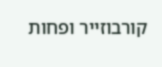קורבוזייר ופחות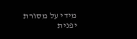מידי על מסורת יפנית